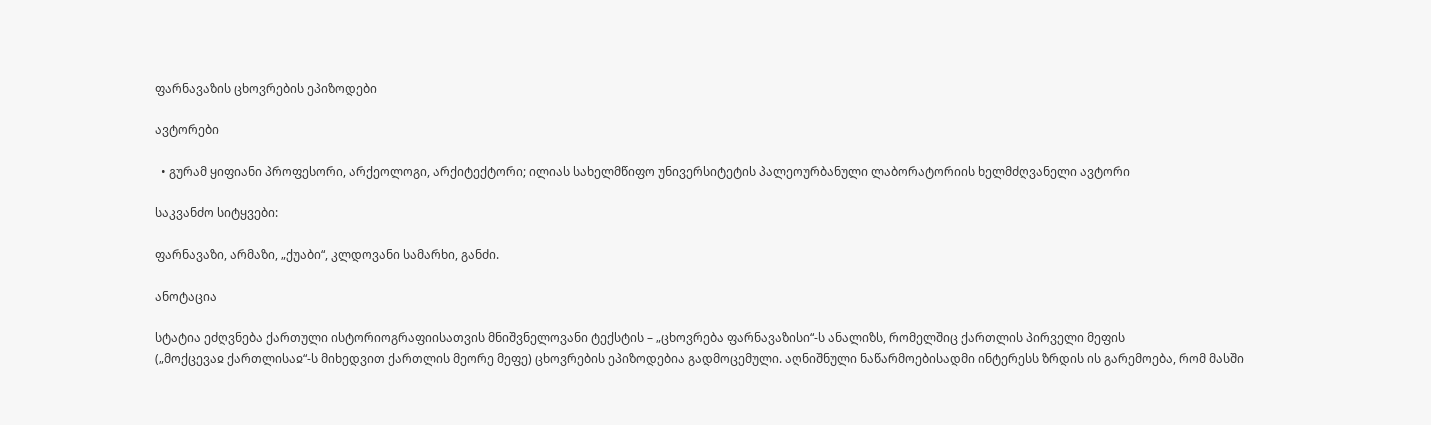ფარნავაზის ცხოვრების ეპიზოდები

ავტორები

  • გურამ ყიფიანი პროფესორი, არქეოლოგი, არქიტექტორი; ილიას სახელმწიფო უნივერსიტეტის პალეოურბანული ლაბორატორიის ხელმძღვანელი ავტორი

საკვანძო სიტყვები:

ფარნავაზი, არმაზი, „ქუაბი“, კლდოვანი სამარხი, განძი.

ანოტაცია

სტატია ეძღვნება ქართული ისტორიოგრაფიისათვის მნიშვნელოვანი ტექსტის – „ცხოვრება ფარნავაზისი“-ს ანალიზს, რომელშიც ქართლის პირველი მეფის
(„მოქცევაჲ ქართლისაჲ“-ს მიხედვით ქართლის მეორე მეფე) ცხოვრების ეპიზოდებია გადმოცემული. აღნიშნული ნაწარმოებისადმი ინტერესს ზრდის ის გარემოება, რომ მასში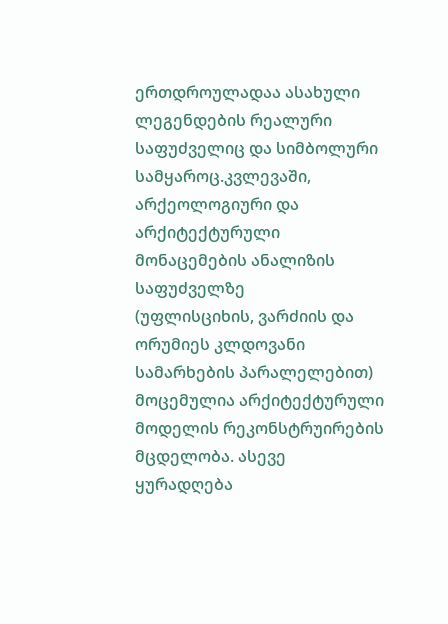ერთდროულადაა ასახული ლეგენდების რეალური საფუძველიც და სიმბოლური
სამყაროც.კვლევაში, არქეოლოგიური და არქიტექტურული მონაცემების ანალიზის საფუძველზე
(უფლისციხის, ვარძიის და ორუმიეს კლდოვანი სამარხების პარალელებით) მოცემულია არქიტექტურული მოდელის რეკონსტრუირების მცდელობა. ასევე
ყურადღება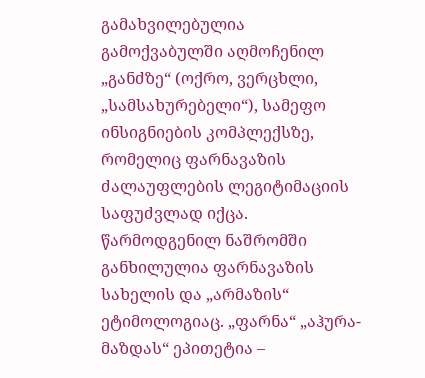გამახვილებულია გამოქვაბულში აღმოჩენილ „განძზე“ (ოქრო, ვერცხლი, „სამსახურებელი“), სამეფო ინსიგნიების კომპლექსზე, რომელიც ფარნავაზის
ძალაუფლების ლეგიტიმაციის საფუძვლად იქცა.
წარმოდგენილ ნაშრომში განხილულია ფარნავაზის სახელის და „არმაზის“ ეტიმოლოგიაც. „ფარნა“ „აჰურა-მაზდას“ ეპითეტია –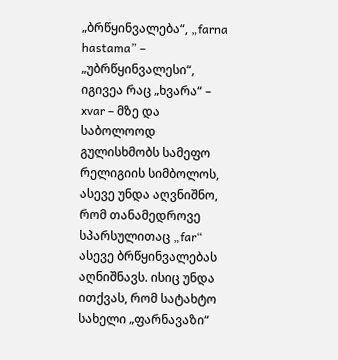„ბრწყინვალება“, „farna hastama” –
„უბრწყინვალესი“, იგივეა რაც „ხვარა“ – xvar – მზე და საბოლოოდ გულისხმობს სამეფო რელიგიის სიმბოლოს, ასევე უნდა აღვნიშნო, რომ თანამედროვე სპარსულითაც „far“ ასევე ბრწყინვალებას აღნიშნავს. ისიც უნდა ითქვას, რომ სატახტო სახელი „ფარნავაზი“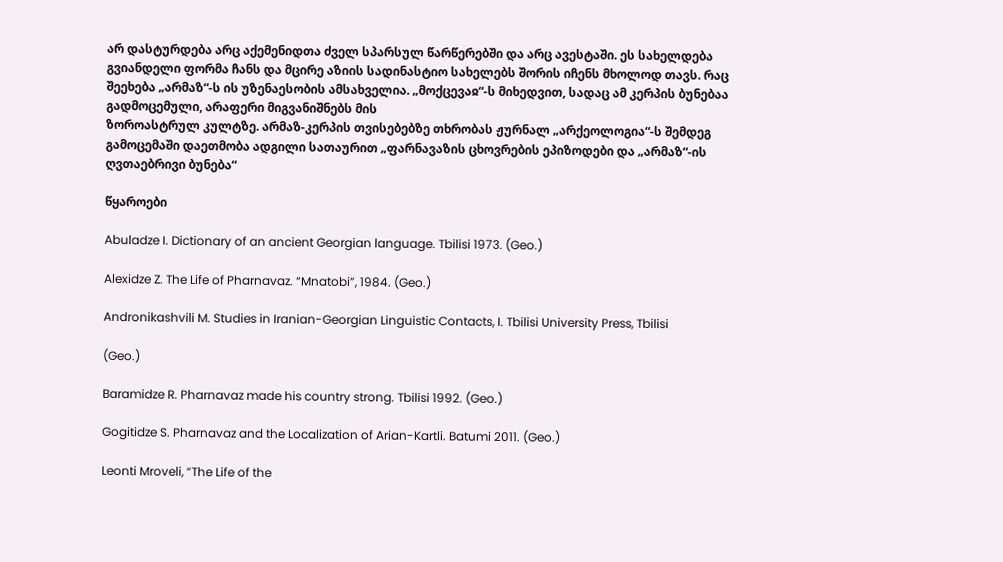არ დასტურდება არც აქემენიდთა ძველ სპარსულ წარწერებში და არც ავესტაში. ეს სახელდება გვიანდელი ფორმა ჩანს და მცირე აზიის სადინასტიო სახელებს შორის იჩენს მხოლოდ თავს. რაც შეეხება „არმაზ“-ს ის უზენაესობის ამსახველია. „მოქცევაჲ“-ს მიხედვით, სადაც ამ კერპის ბუნებაა გადმოცემული, არაფერი მიგვანიშნებს მის
ზოროასტრულ კულტზე. არმაზ-კერპის თვისებებზე თხრობას ჟურნალ „არქეოლოგია“-ს შემდეგ გამოცემაში დაეთმობა ადგილი სათაურით „ფარნავაზის ცხოვრების ეპიზოდები და „არმაზ“-ის ღვთაებრივი ბუნება“

წყაროები

Abuladze I. Dictionary of an ancient Georgian language. Tbilisi 1973. (Geo.)

Alexidze Z. The Life of Pharnavaz. “Mnatobi”, 1984. (Geo.)

Andronikashvili M. Studies in Iranian-Georgian Linguistic Contacts, I. Tbilisi University Press, Tbilisi

(Geo.)

Baramidze R. Pharnavaz made his country strong. Tbilisi 1992. (Geo.)

Gogitidze S. Pharnavaz and the Localization of Arian-Kartli. Batumi 2011. (Geo.)

Leonti Mroveli, “The Life of the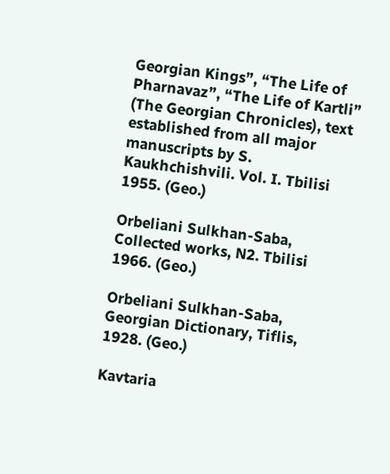Georgian Kings”, “The Life of Pharnavaz”, “The Life of Kartli” (The Georgian Chronicles), text established from all major manuscripts by S. Kaukhchishvili. Vol. I. Tbilisi 1955. (Geo.)

Orbeliani Sulkhan-Saba, Collected works, N2. Tbilisi 1966. (Geo.)

Orbeliani Sulkhan-Saba, Georgian Dictionary, Tiflis, 1928. (Geo.)

Kavtaria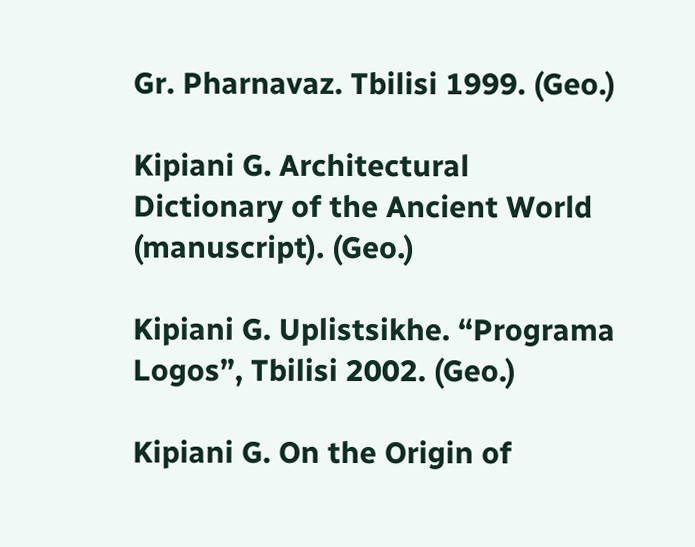Gr. Pharnavaz. Tbilisi 1999. (Geo.)

Kipiani G. Architectural Dictionary of the Ancient World (manuscript). (Geo.)

Kipiani G. Uplistsikhe. “Programa Logos”, Tbilisi 2002. (Geo.)

Kipiani G. On the Origin of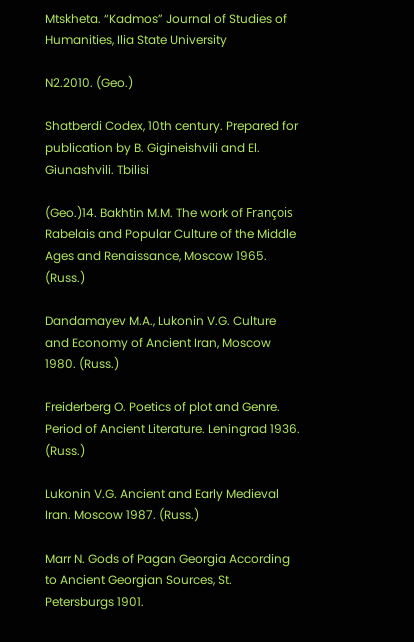Mtskheta. “Kadmos” Journal of Studies of Humanities, Ilia State University

N2.2010. (Geo.)

Shatberdi Codex, 10th century. Prepared for publication by B. Gigineishvili and El. Giunashvili. Tbilisi

(Geo.)14. Bakhtin M.M. The work of François Rabelais and Popular Culture of the Middle Ages and Renaissance, Moscow 1965. (Russ.)

Dandamayev M.A., Lukonin V.G. Culture and Economy of Ancient Iran, Moscow 1980. (Russ.)

Freiderberg O. Poetics of plot and Genre. Period of Ancient Literature. Leningrad 1936. (Russ.)

Lukonin V.G. Ancient and Early Medieval Iran. Moscow 1987. (Russ.)

Marr N. Gods of Pagan Georgia According to Ancient Georgian Sources, St. Petersburgs 1901.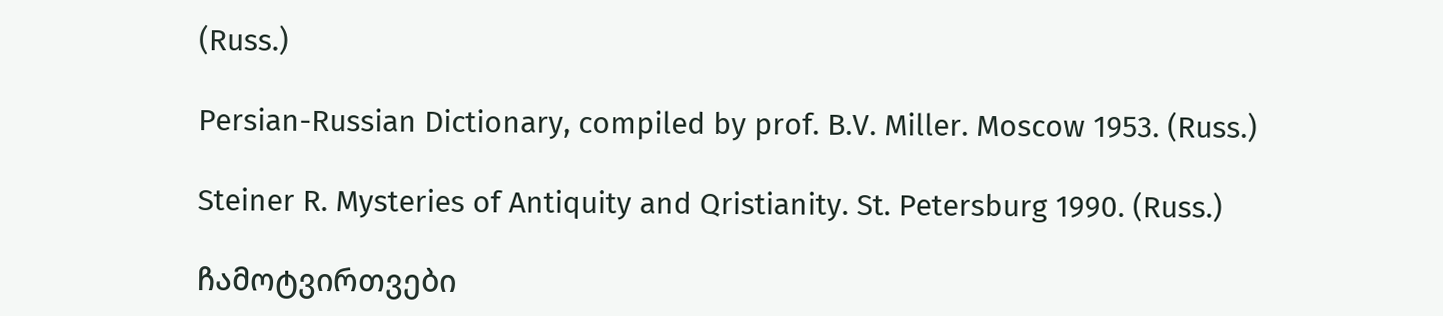(Russ.)

Persian-Russian Dictionary, compiled by prof. B.V. Miller. Moscow 1953. (Russ.)

Steiner R. Mysteries of Antiquity and Qristianity. St. Petersburg 1990. (Russ.)

ჩამოტვირთვები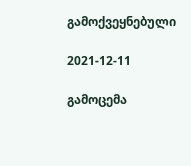გამოქვეყნებული

2021-12-11

გამოცემა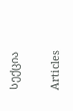სექცია

Articles